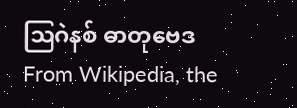ဩဂဲနစ် ဓာတုဗေဒ
From Wikipedia, the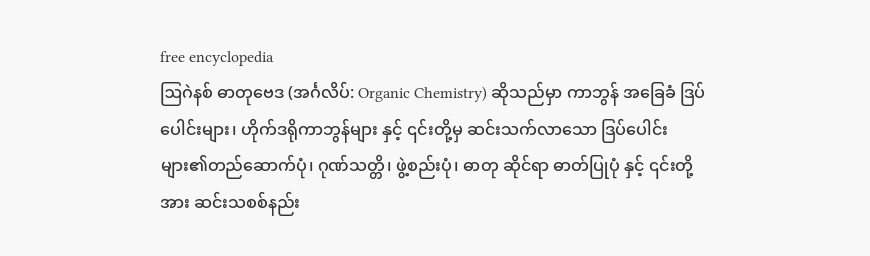free encyclopedia
ဩဂဲနစ် ဓာတုဗေဒ (အင်္ဂလိပ်: Organic Chemistry) ဆိုသည်မှာ ကာဘွန် အခြေခံ ဒြပ်ပေါင်းများ၊ ဟိုက်ဒရိုကာဘွန်များ နှင့် ၎င်းတို့မှ ဆင်းသက်လာသော ဒြပ်ပေါင်းများ၏တည်ဆောက်ပုံ၊ ဂုဏ်သတ္တိ၊ ဖွဲ့စည်းပုံ၊ ဓာတု ဆိုင်ရာ ဓာတ်ပြုပုံ နှင့် ၎င်းတို့အား ဆင်းသစစ်နည်း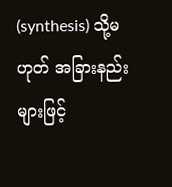(synthesis) သို့မဟုတ် အခြားနည်းများဖြင့်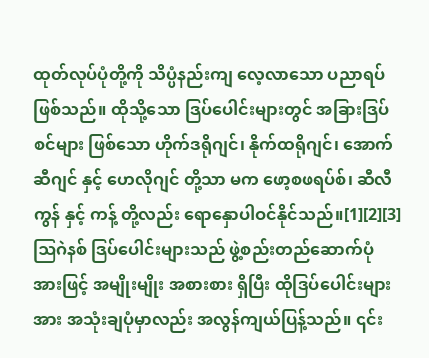ထုတ်လုပ်ပုံတို့ကို သိပ္ပံနည်းကျ လေ့လာသော ပညာရပ်ဖြစ်သည်။ ထိုသို့သော ဒြပ်ပေါင်းများတွင် အခြားဒြပ်စင်များ ဖြစ်သော ဟိုက်ဒရိုဂျင်၊ နိုက်ထရိုဂျင်၊ အောက်ဆီဂျင် နှင့် ဟေလိုဂျင် တို့သာ မက ဖော့စဖရပ်စ်၊ ဆီလီကွန် နှင့် ကန့် တို့လည်း ရောနှောပါဝင်နိုင်သည်။[1][2][3]
ဩဂဲနစ် ဒြပ်ပေါင်းများသည် ဖွဲ့စည်းတည်ဆောက်ပုံ အားဖြင့် အမျိုးမျိုး အစားစား ရှိပြီး ထိုဒြပ်ပေါင်းများအား အသုံးချပုံမှာလည်း အလွန်ကျယ်ပြန့်သည်။ ၎င်း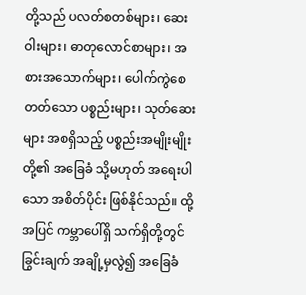တို့သည် ပလတ်စတစ်များ၊ ဆေးဝါးများ၊ ဓာတုလောင်စာများ၊ အစားအသောက်များ၊ ပေါက်ကွဲစေတတ်သော ပစ္စည်းများ၊ သုတ်ဆေးများ အစရှိသည့် ပစ္စည်းအမျိုးမျိုး တို့၏ အခြေခံ သို့မဟုတ် အရေးပါသော အစိတ်ပိုင်း ဖြစ်နိုင်သည်။ ထို့အပြင် ကမ္ဘာပေါ်ရှိ သက်ရှိတို့တွင် ခြွင်းချက် အချို့မှလွဲ၍ အခြေခံ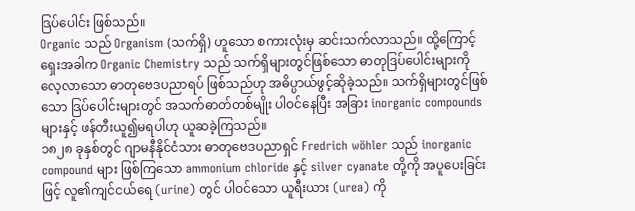ဒြပ်ပေါင်း ဖြစ်သည်။
Organic သည် Organism (သက်ရှိ) ဟူသော စကားလုံးမှ ဆင်းသက်လာသည်။ ထို့ကြောင့် ရှေးအခါက Organic Chemistry သည် သက်ရှိများတွင်ဖြစ်သော ဓာတုဒြပ်ပေါင်းများကို လေ့လာသော ဓာတုဗေဒပညာရပ် ဖြစ်သည်ဟု အဓိပ္ပာယ်ဖွင့်ဆိုခဲ့သည်။ သက်ရှိများတွင်ဖြစ်သော ဒြပ်ပေါင်းများတွင် အသက်ဓာတ်တစ်မျိုး ပါဝင်နေပြီး အခြား inorganic compounds များနှင့် ဖန်တီးယူ၍မရပါဟု ယူဆခဲ့ကြသည်။
၁၈၂၈ ခုနှစ်တွင် ဂျာမနီနိုင်ငံသား ဓာတုဗေဒပညာရှင် Fredrich wöhler သည် inorganic compound များ ဖြစ်ကြသော ammonium chloride နှင့် silver cyanate တို့ကို အပူပေးခြင်းဖြင့် လူ၏ကျင်ငယ်ရေ (urine) တွင် ပါဝင်သော ယူရီးယား (urea) ကို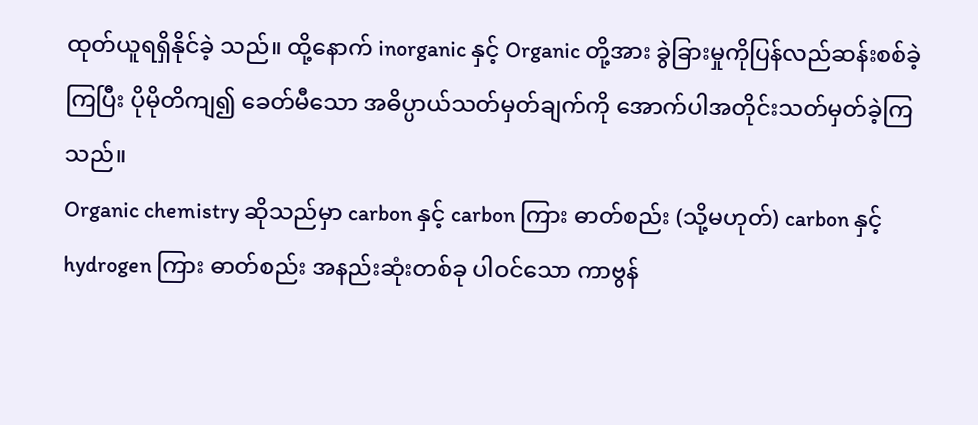ထုတ်ယူရရှိနိုင်ခဲ့ သည်။ ထို့နောက် inorganic နှင့် Organic တို့အား ခွဲခြားမှုကိုပြန်လည်ဆန်းစစ်ခဲ့ကြပြီး ပိုမိုတိကျ၍ ခေတ်မီသော အဓိပ္ပာယ်သတ်မှတ်ချက်ကို အောက်ပါအတိုင်းသတ်မှတ်ခဲ့ကြသည်။
Organic chemistry ဆိုသည်မှာ carbon နှင့် carbon ကြား ဓာတ်စည်း (သို့မဟုတ်) carbon နှင့် hydrogen ကြား ဓာတ်စည်း အနည်းဆုံးတစ်ခု ပါဝင်သော ကာဗွန်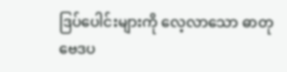ဒြပ်ပေါင်းများကို လေ့လာသော ဓာတုဗေဒပ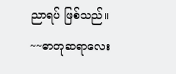ညာရပ် ဖြစ်သည်။
~~ဓာတုဆရာလေး